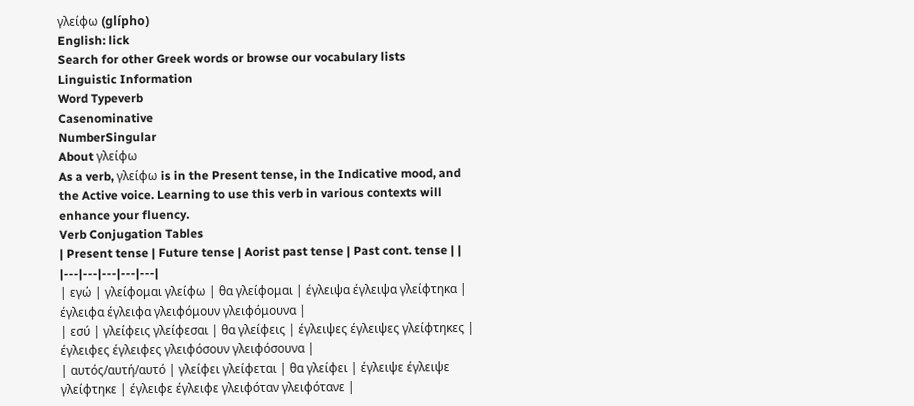γλείφω (glípho)
English: lick
Search for other Greek words or browse our vocabulary lists
Linguistic Information
Word Typeverb
Casenominative
NumberSingular
About γλείφω
As a verb, γλείφω is in the Present tense, in the Indicative mood, and the Active voice. Learning to use this verb in various contexts will enhance your fluency.
Verb Conjugation Tables
| Present tense | Future tense | Aorist past tense | Past cont. tense | |
|---|---|---|---|---|
| εγώ | γλείφομαι γλείφω | θα γλείφομαι | έγλειψα έγλειψα γλείφτηκα | έγλειφα έγλειφα γλειφόμουν γλειφόμουνα |
| εσύ | γλείφεις γλείφεσαι | θα γλείφεις | έγλειψες έγλειψες γλείφτηκες | έγλειφες έγλειφες γλειφόσουν γλειφόσουνα |
| αυτός/αυτή/αυτό | γλείφει γλείφεται | θα γλείφει | έγλειψε έγλειψε γλείφτηκε | έγλειφε έγλειφε γλειφόταν γλειφότανε |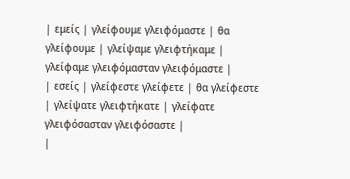| εμείς | γλείφουμε γλειφόμαστε | θα γλείφουμε | γλείψαμε γλειφτήκαμε | γλείφαμε γλειφόμασταν γλειφόμαστε |
| εσείς | γλείφεστε γλείφετε | θα γλείφεστε | γλείψατε γλειφτήκατε | γλείφατε γλειφόσασταν γλειφόσαστε |
|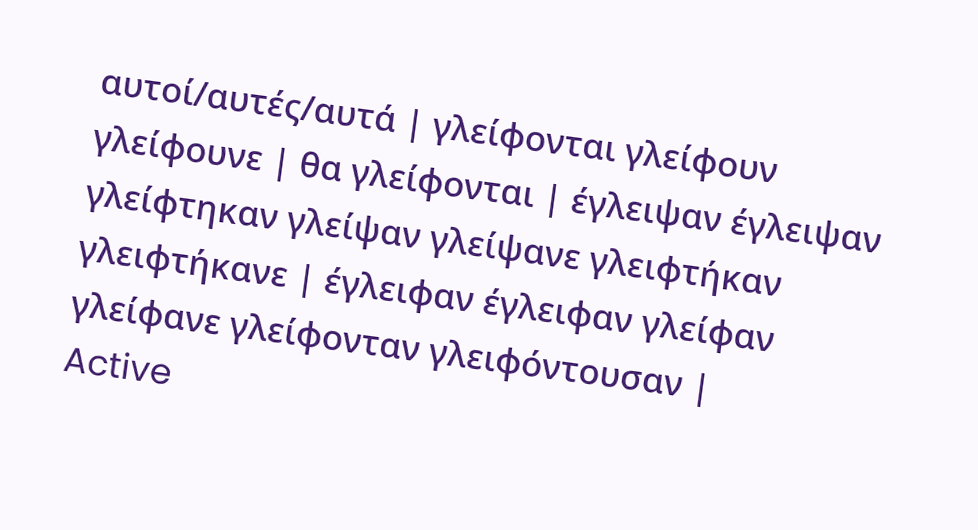αυτοί/αυτές/αυτά | γλείφονται γλείφουν γλείφουνε | θα γλείφονται | έγλειψαν έγλειψαν γλείφτηκαν γλείψαν γλείψανε γλειφτήκαν γλειφτήκανε | έγλειφαν έγλειφαν γλείφαν γλείφανε γλείφονταν γλειφόντουσαν |
Active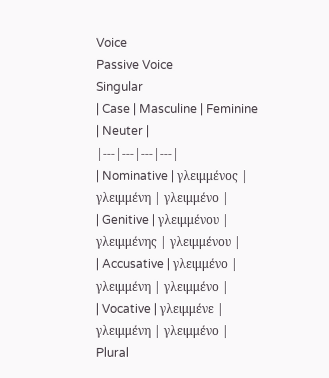Voice
Passive Voice
Singular
| Case | Masculine | Feminine | Neuter |
|---|---|---|---|
| Nominative | γλειμμένος | γλειμμένη | γλειμμένο |
| Genitive | γλειμμένου | γλειμμένης | γλειμμένου |
| Accusative | γλειμμένο | γλειμμένη | γλειμμένο |
| Vocative | γλειμμένε | γλειμμένη | γλειμμένο |
Plural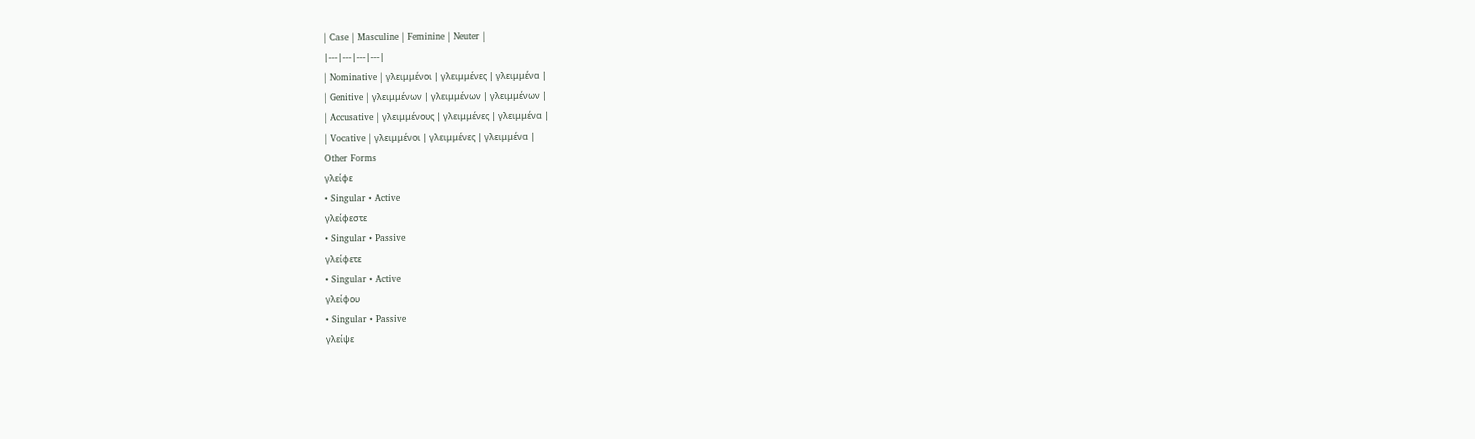| Case | Masculine | Feminine | Neuter |
|---|---|---|---|
| Nominative | γλειμμένοι | γλειμμένες | γλειμμένα |
| Genitive | γλειμμένων | γλειμμένων | γλειμμένων |
| Accusative | γλειμμένους | γλειμμένες | γλειμμένα |
| Vocative | γλειμμένοι | γλειμμένες | γλειμμένα |
Other Forms
γλείφε
• Singular • Active
γλείφεστε
• Singular • Passive
γλείφετε
• Singular • Active
γλείφου
• Singular • Passive
γλείψε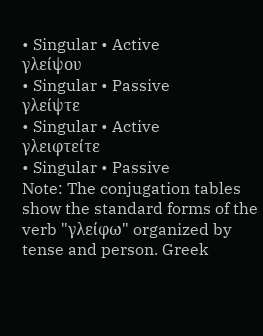• Singular • Active
γλείψου
• Singular • Passive
γλείψτε
• Singular • Active
γλειφτείτε
• Singular • Passive
Note: The conjugation tables show the standard forms of the verb "γλείφω" organized by tense and person. Greek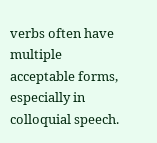verbs often have multiple acceptable forms, especially in colloquial speech.